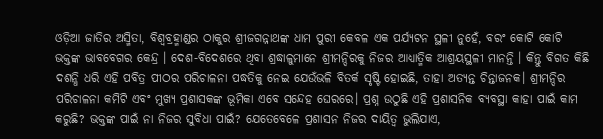ଓଡ଼ିଆ ଜାତିର ଅସ୍ମିତା, ବିଶ୍ୱବ୍ରହ୍ମାଣ୍ଡର ଠାକୁର ଶ୍ରୀଜଗନ୍ନାଥଙ୍କ ଧାମ ପୁରୀ କେବଳ ଏକ ପର୍ଯ୍ୟଟନ ସ୍ଥଳୀ ନୁହେଁ, ବରଂ କୋଟି କୋଟି ଭକ୍ତଙ୍କ ଭାବବେଗର କେନ୍ଦ୍ର । ଦେଶ-ବିଦେଶରେ ଥିବା ଶ୍ରଦ୍ଧାଳୁମାନେ ଶ୍ରୀମନ୍ଦିରକୁ ନିଜର ଆଧ୍ୟାତ୍ମିକ ଆଶ୍ରୟସ୍ଥଳୀ ମାନନ୍ତି । କିନ୍ତୁ ବିଗତ କିଛି ଦଶନ୍ଧି ଧରି ଏହି ପବିତ୍ର ପୀଠର ପରିଚାଳନା ପଦ୍ଧତିକୁ ନେଇ ଯେଉଁଭଳି ବିତର୍କ ସୃଷ୍ଟି ହୋଇଛି, ତାହା ଅତ୍ୟନ୍ତ ଚିନ୍ତାଜନକ। ଶ୍ରୀମନ୍ଦିର ପରିଚାଳନା କମିଟି ଏବଂ ମୁଖ୍ୟ ପ୍ରଶାସକଙ୍କ ଭୂମିକା ଏବେ ସନ୍ଦେହ ଘେରରେ। ପ୍ରଶ୍ନ ଉଠୁଛି ଏହି ପ୍ରଶାସନିକ ବ୍ୟବସ୍ଥା କାହା ପାଇଁ କାମ କରୁଛି? ଭକ୍ତଙ୍କ ପାଇଁ ନା ନିଜର ସୁବିଧା ପାଇଁ? ଯେତେବେଳେ ପ୍ରଶାସନ ନିଜର ଦାୟିତ୍ୱ ଭୁଲିଯାଏ,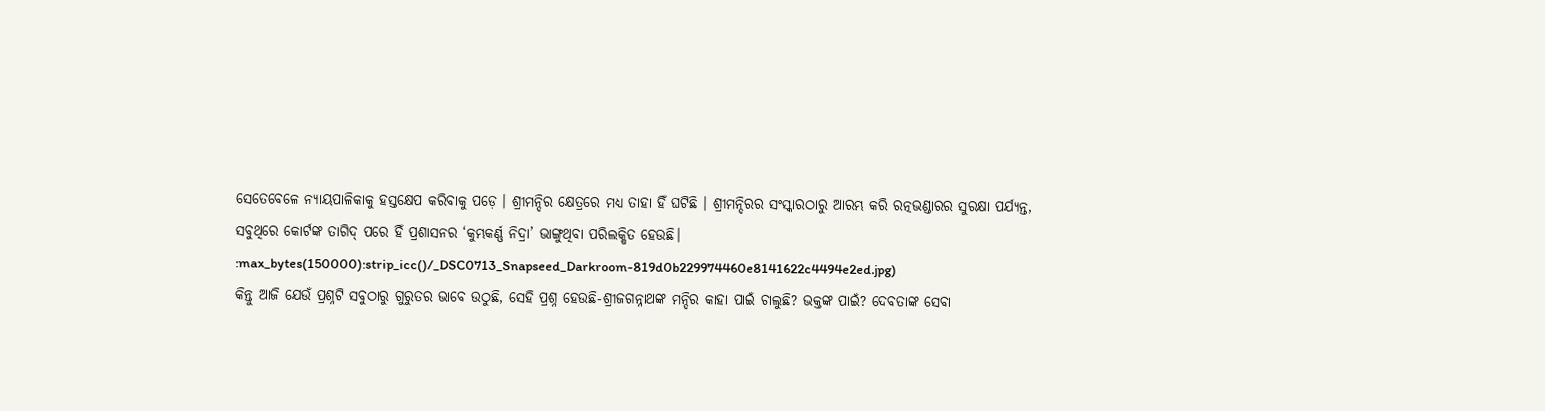ସେତେବେଳେ ନ୍ୟାୟପାଳିକାକୁ ହସ୍ତକ୍ଷେପ କରିବାକୁ ପଡ଼େ । ଶ୍ରୀମନ୍ଦିର କ୍ଷେତ୍ରରେ ମଧ୍ୟ ତାହା ହିଁ ଘଟିଛି । ଶ୍ରୀମନ୍ଦିରର ସଂସ୍କାରଠାରୁ ଆରମ୍ଭ କରି ରତ୍ନଭଣ୍ଡାରର ସୁରକ୍ଷା ପର୍ଯ୍ୟନ୍ତ, ସବୁଥିରେ କୋର୍ଟଙ୍କ ତାଗିଦ୍ ପରେ ହିଁ ପ୍ରଶାସନର ‘କୁମ୍ଭକର୍ଣ୍ଣ ନିଦ୍ରା’ ଭାଙ୍ଗୁଥିବା ପରିଲକ୍ଷିତ ହେଉଛି।
:max_bytes(150000):strip_icc()/_DSC0713_Snapseed_Darkroom-819d0b229974460e8141622c4494e2ed.jpg)
କିନ୍ତୁ ଆଜି ଯେଉଁ ପ୍ରଶ୍ନଟି ସବୁଠାରୁ ଗୁରୁତର ଭାବେ ଉଠୁଛି, ସେହି ପ୍ରଶ୍ନ ହେଉଛି-ଶ୍ରୀଜଗନ୍ନାଥଙ୍କ ମନ୍ଦିର କାହା ପାଇଁ ଚାଲୁଛି? ଭକ୍ତଙ୍କ ପାଇଁ? ଦେବତାଙ୍କ ସେବା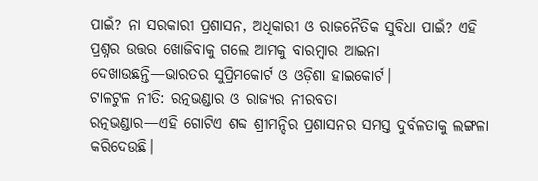ପାଇଁ? ନା ସରକାରୀ ପ୍ରଶାସନ, ଅଧିକାରୀ ଓ ରାଜନୈତିକ ସୁବିଧା ପାଇଁ? ଏହି ପ୍ରଶ୍ନର ଉତ୍ତର ଖୋଜିବାକୁ ଗଲେ ଆମକୁ ବାରମ୍ବାର ଆଇନା ଦେଖାଉଛନ୍ତି—ଭାରତର ସୁପ୍ରିମକୋର୍ଟ ଓ ଓଡ଼ିଶା ହାଇକୋର୍ଟ।
ଟାଳଟୁଳ ନୀତି: ରତ୍ନଭଣ୍ଡାର ଓ ରାଜ୍ୟର ନୀରବତା
ରତ୍ନଭଣ୍ଡାର—ଏହି ଗୋଟିଏ ଶବ୍ଦ ଶ୍ରୀମନ୍ଦିର ପ୍ରଶାସନର ସମସ୍ତ ଦୁର୍ବଳତାକୁ ଲଙ୍ଗଳା କରିଦେଉଛି।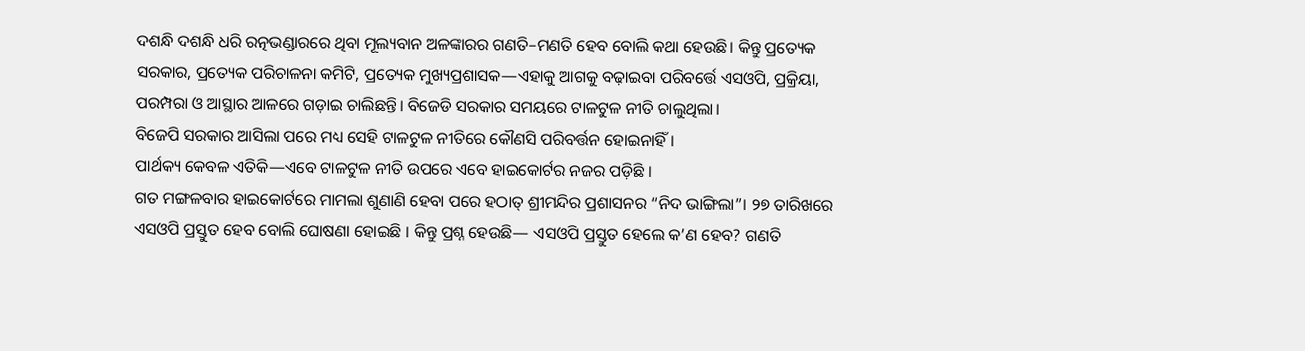ଦଶନ୍ଧି ଦଶନ୍ଧି ଧରି ରତ୍ନଭଣ୍ଡାରରେ ଥିବା ମୂଲ୍ୟବାନ ଅଳଙ୍କାରର ଗଣତି–ମଣତି ହେବ ବୋଲି କଥା ହେଉଛି। କିନ୍ତୁ ପ୍ରତ୍ୟେକ ସରକାର, ପ୍ରତ୍ୟେକ ପରିଚାଳନା କମିଟି, ପ୍ରତ୍ୟେକ ମୁଖ୍ୟପ୍ରଶାସକ—ଏହାକୁ ଆଗକୁ ବଢ଼ାଇବା ପରିବର୍ତ୍ତେ ଏସଓପି, ପ୍ରକ୍ରିୟା, ପରମ୍ପରା ଓ ଆସ୍ଥାର ଆଳରେ ଗଡ଼ାଇ ଚାଲିଛନ୍ତି। ବିଜେଡି ସରକାର ସମୟରେ ଟାଳଟୁଳ ନୀତି ଚାଲୁଥିଲା।
ବିଜେପି ସରକାର ଆସିଲା ପରେ ମଧ୍ୟ ସେହି ଟାଳଟୁଳ ନୀତିରେ କୌଣସି ପରିବର୍ତ୍ତନ ହୋଇନାହିଁ ।
ପାର୍ଥକ୍ୟ କେବଳ ଏତିକି—ଏବେ ଟାଳଟୁଳ ନୀତି ଉପରେ ଏବେ ହାଇକୋର୍ଟର ନଜର ପଡ଼ିଛି ।
ଗତ ମଙ୍ଗଳବାର ହାଇକୋର୍ଟରେ ମାମଲା ଶୁଣାଣି ହେବା ପରେ ହଠାତ୍ ଶ୍ରୀମନ୍ଦିର ପ୍ରଶାସନର “ନିଦ ଭାଙ୍ଗିଲା”। ୨୭ ତାରିଖରେ ଏସଓପି ପ୍ରସ୍ତୁତ ହେବ ବୋଲି ଘୋଷଣା ହୋଇଛି । କିନ୍ତୁ ପ୍ରଶ୍ନ ହେଉଛି— ଏସଓପି ପ୍ରସ୍ତୁତ ହେଲେ କ’ଣ ହେବ? ଗଣତି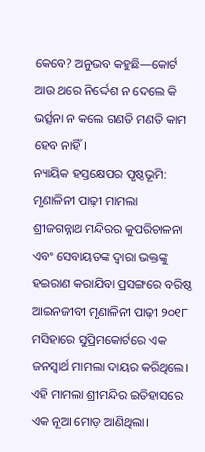କେବେ? ଅନୁଭବ କହୁଛି—କୋର୍ଟ ଆଉ ଥରେ ନିର୍ଦ୍ଦେଶ ନ ଦେଲେ କି ଭର୍ତ୍ସନା ନ କଲେ ଗଣତି ମଣତି କାମ ହେବ ନାହିଁ।
ନ୍ୟାୟିକ ହସ୍ତକ୍ଷେପର ପୃଷ୍ଠଭୂମି: ମୃଣାଳିନୀ ପାଢ଼ୀ ମାମଲା
ଶ୍ରୀଜଗନ୍ନାଥ ମନ୍ଦିରର କୁପରିଚାଳନା ଏବଂ ସେବାୟତଙ୍କ ଦ୍ୱାରା ଭକ୍ତଙ୍କୁ ହଇରାଣ କରାଯିବା ପ୍ରସଙ୍ଗରେ ବରିଷ୍ଠ ଆଇନଜୀବୀ ମୃଣାଳିନୀ ପାଢ଼ୀ ୨୦୧୮ ମସିହାରେ ସୁପ୍ରିମକୋର୍ଟରେ ଏକ ଜନସ୍ୱାର୍ଥ ମାମଲା ଦାୟର କରିଥିଲେ। ଏହି ମାମଲା ଶ୍ରୀମନ୍ଦିର ଇତିହାସରେ ଏକ ନୂଆ ମୋଡ଼ ଆଣିଥିଲା।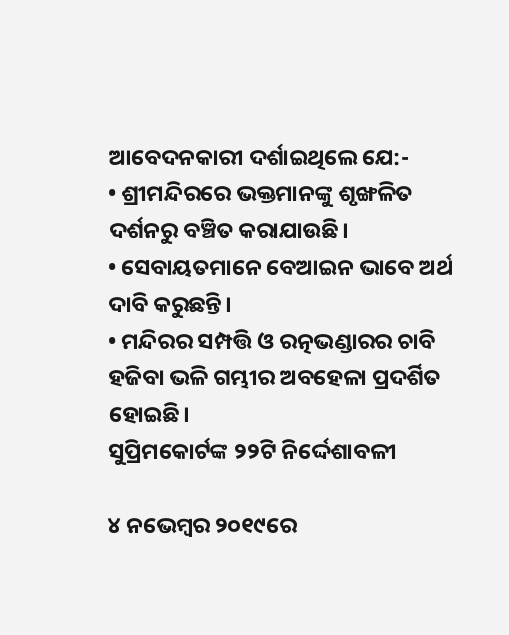ଆବେଦନକାରୀ ଦର୍ଶାଇଥିଲେ ଯେ:-
• ଶ୍ରୀମନ୍ଦିରରେ ଭକ୍ତମାନଙ୍କୁ ଶୃଙ୍ଖଳିତ ଦର୍ଶନରୁ ବଞ୍ଚିତ କରାଯାଉଛି।
• ସେବାୟତମାନେ ବେଆଇନ ଭାବେ ଅର୍ଥ ଦାବି କରୁଛନ୍ତି।
• ମନ୍ଦିରର ସମ୍ପତ୍ତି ଓ ରତ୍ନଭଣ୍ଡାରର ଚାବି ହଜିବା ଭଳି ଗମ୍ଭୀର ଅବହେଳା ପ୍ରଦର୍ଶିତ ହୋଇଛି।
ସୁପ୍ରିମକୋର୍ଟଙ୍କ ୨୨ଟି ନିର୍ଦ୍ଦେଶାବଳୀ

୪ ନଭେମ୍ବର ୨୦୧୯ରେ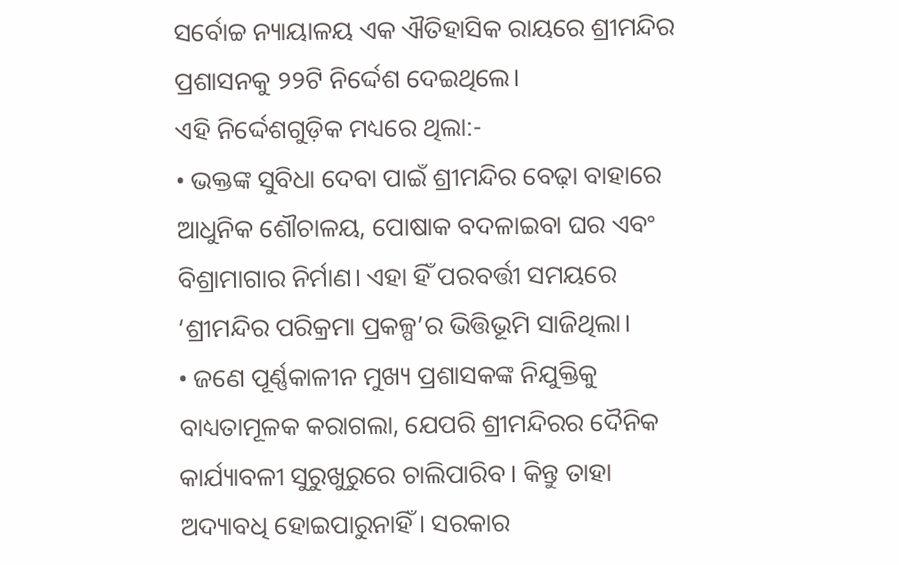ସର୍ବୋଚ୍ଚ ନ୍ୟାୟାଳୟ ଏକ ଐତିହାସିକ ରାୟରେ ଶ୍ରୀମନ୍ଦିର ପ୍ରଶାସନକୁ ୨୨ଟି ନିର୍ଦ୍ଦେଶ ଦେଇଥିଲେ।
ଏହି ନିର୍ଦ୍ଦେଶଗୁଡ଼ିକ ମଧ୍ୟରେ ଥିଲା:-
• ଭକ୍ତଙ୍କ ସୁବିଧା ଦେବା ପାଇଁ ଶ୍ରୀମନ୍ଦିର ବେଢ଼ା ବାହାରେ ଆଧୁନିକ ଶୌଚାଳୟ, ପୋଷାକ ବଦଳାଇବା ଘର ଏବଂ ବିଶ୍ରାମାଗାର ନିର୍ମାଣ। ଏହା ହିଁ ପରବର୍ତ୍ତୀ ସମୟରେ ‘ଶ୍ରୀମନ୍ଦିର ପରିକ୍ରମା ପ୍ରକଳ୍ପ’ର ଭିତ୍ତିଭୂମି ସାଜିଥିଲା।
• ଜଣେ ପୂର୍ଣ୍ଣକାଳୀନ ମୁଖ୍ୟ ପ୍ରଶାସକଙ୍କ ନିଯୁକ୍ତିକୁ ବାଧ୍ୟତାମୂଳକ କରାଗଲା, ଯେପରି ଶ୍ରୀମନ୍ଦିରର ଦୈନିକ କାର୍ଯ୍ୟାବଳୀ ସୁରୁଖୁରୁରେ ଚାଲିପାରିବ। କିନ୍ତୁ ତାହା ଅଦ୍ୟାବଧି ହୋଇପାରୁନାହିଁ। ସରକାର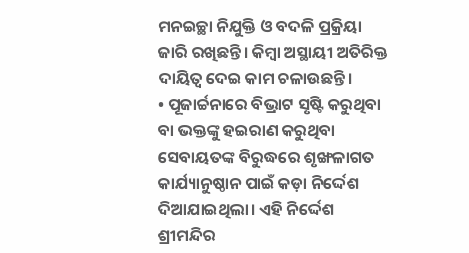ମନଇଚ୍ଛା ନିଯୁକ୍ତି ଓ ବଦଳି ପ୍ରକ୍ରିୟା ଜାରି ରଖିଛନ୍ତି। କିମ୍ବା ଅସ୍ଥାୟୀ ଅତିରିକ୍ତ ଦାୟିତ୍ୱ ଦେଇ କାମ ଚଳାଉଛନ୍ତି।
• ପୂଜାର୍ଚ୍ଚନାରେ ବିଭ୍ରାଟ ସୃଷ୍ଟି କରୁଥିବା ବା ଭକ୍ତଙ୍କୁ ହଇରାଣ କରୁଥିବା ସେବାୟତଙ୍କ ବିରୁଦ୍ଧରେ ଶୃଙ୍ଖଳାଗତ କାର୍ଯ୍ୟାନୁଷ୍ଠାନ ପାଇଁ କଡ଼ା ନିର୍ଦ୍ଦେଶ ଦିଆଯାଇଥିଲା। ଏହି ନିର୍ଦ୍ଦେଶ ଶ୍ରୀମନ୍ଦିର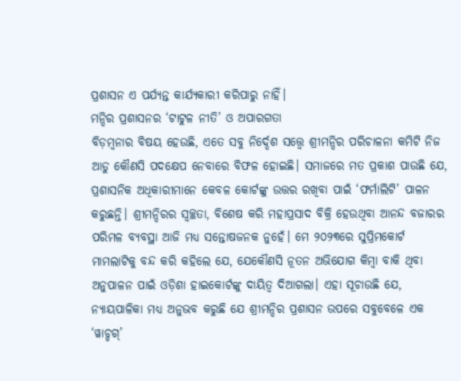ପ୍ରଶାସନ ଏ ପର୍ଯ୍ୟନ୍ତ କାର୍ଯ୍ୟକାରୀ କରିପାରୁ ନାହିଁ।
ମନ୍ଦିର ପ୍ରଶାସନର ‘ଟାଟୁଳ ନୀତି’ ଓ ଅପାରଗତା
ବିଡ଼ମ୍ବନାର ବିଷୟ ହେଉଛି, ଏତେ ସବୁ ନିର୍ଦ୍ଦେଶ ସତ୍ତ୍ୱେ ଶ୍ରୀମନ୍ଦିର ପରିଚାଳନା କମିଟି ନିଜ ଆଡୁ କୌଣସି ପଦକ୍ଷେପ ନେବାରେ ବିଫଳ ହୋଇଛି। ସମାଜରେ ମତ ପ୍ରକାଶ ପାଉଛି ଯେ, ପ୍ରଶାସନିକ ଅଧିକାରୀମାନେ କେବଳ କୋର୍ଟଙ୍କୁ ଉତ୍ତର ରଖିବା ପାଇଁ ‘ଫର୍ମାଲିଟି’ ପାଳନ କରୁଛନ୍ତି। ଶ୍ରୀମନ୍ଦିରର ସ୍ୱଚ୍ଛତା, ବିଶେଷ କରି ମହାପ୍ରସାଦ ବିକ୍ରି ହେଉଥିବା ଆନନ୍ଦ ବଜାରର ପରିମଳ ବ୍ୟବସ୍ଥା ଆଜି ମଧ୍ୟ ସନ୍ତୋଷଜନକ ନୁହେଁ। ମେ ୨୦୨୩ରେ ସୁପ୍ରିମକୋର୍ଟ ମାମଲାଟିକୁ ବନ୍ଦ କରି କହିଲେ ଯେ, ଯେକୌଣସି ନୂତନ ଅଭିଯୋଗ କିମ୍ବା ବାକି ଥିବା ଅନୁପାଳନ ପାଇଁ ଓଡ଼ିଶା ହାଇକୋର୍ଟଙ୍କୁ ଦାୟିତ୍ୱ ଦିଆଗଲା। ଏହା ସୂଚାଉଛି ଯେ, ନ୍ୟାୟପାଳିକା ମଧ୍ୟ ଅନୁଭବ କରୁଛି ଯେ ଶ୍ରୀମନ୍ଦିର ପ୍ରଶାସନ ଉପରେ ସବୁବେଳେ ଏକ ‘ୱାଚ୍ଡଗ୍’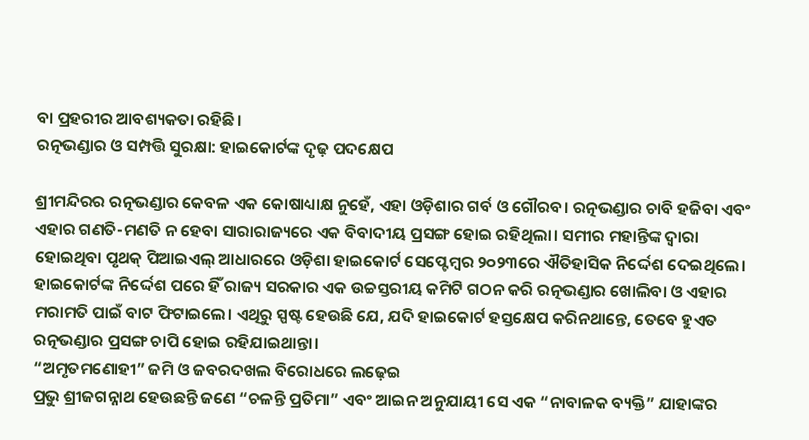ବା ପ୍ରହରୀର ଆବଶ୍ୟକତା ରହିଛି।
ରତ୍ନଭଣ୍ଡାର ଓ ସମ୍ପତ୍ତି ସୁରକ୍ଷା: ହାଇକୋର୍ଟଙ୍କ ଦୃଢ଼ ପଦକ୍ଷେପ

ଶ୍ରୀମନ୍ଦିରର ରତ୍ନଭଣ୍ଡାର କେବଳ ଏକ କୋଷାଧ୍ୟାକ୍ଷ ନୁହେଁ, ଏହା ଓଡ଼ିଶାର ଗର୍ବ ଓ ଗୌରବ। ରତ୍ନଭଣ୍ଡାର ଚାବି ହଜିବା ଏବଂ ଏହାର ଗଣତି-ମଣତି ନ ହେବା ସାରାରାଜ୍ୟରେ ଏକ ବିବାଦୀୟ ପ୍ରସଙ୍ଗ ହୋଇ ରହିଥିଲା। ସମୀର ମହାନ୍ତିଙ୍କ ଦ୍ୱାରା ହୋଇଥିବା ପୃଥକ୍ ପିଆଇଏଲ୍ ଆଧାରରେ ଓଡ଼ିଶା ହାଇକୋର୍ଟ ସେପ୍ଟେମ୍ବର ୨୦୨୩ରେ ଐତିହାସିକ ନିର୍ଦ୍ଦେଶ ଦେଇଥିଲେ। ହାଇକୋର୍ଟଙ୍କ ନିର୍ଦ୍ଦେଶ ପରେ ହିଁ ରାଜ୍ୟ ସରକାର ଏକ ଉଚ୍ଚସ୍ତରୀୟ କମିଟି ଗଠନ କରି ରତ୍ନଭଣ୍ଡାର ଖୋଲିବା ଓ ଏହାର ମରାମତି ପାଇଁ ବାଟ ଫିଟାଇଲେ। ଏଥିରୁ ସ୍ପଷ୍ଟ ହେଉଛି ଯେ, ଯଦି ହାଇକୋର୍ଟ ହସ୍ତକ୍ଷେପ କରିନଥାନ୍ତେ, ତେବେ ହୁଏତ ରତ୍ନଭଣ୍ଡାର ପ୍ରସଙ୍ଗ ଚାପି ହୋଇ ରହିଯାଇଥାନ୍ତା।
“ଅମୃତମଣୋହୀ” ଜମି ଓ ଜବରଦଖଲ ବିରୋଧରେ ଲଢ଼େଇ
ପ୍ରଭୁ ଶ୍ରୀଜଗନ୍ନାଥ ହେଉଛନ୍ତି ଜଣେ “ଚଳନ୍ତି ପ୍ରତିମା” ଏବଂ ଆଇନ ଅନୁଯାୟୀ ସେ ଏକ “ନାବାଳକ ବ୍ୟକ୍ତି” ଯାହାଙ୍କର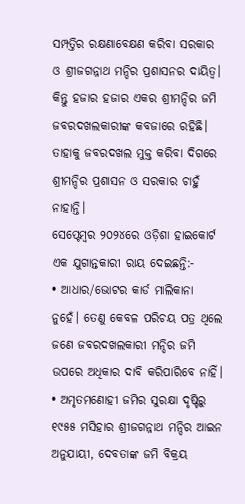ସମ୍ପତ୍ତିର ରକ୍ଷଣାବେକ୍ଷଣ କରିବା ସରକାର ଓ ଶ୍ରୀଜଗନ୍ନାଥ ମନ୍ଦିର ପ୍ରଶାସନର ଦାୟିତ୍ୱ। କିନ୍ତୁ ହଜାର ହଜାର ଏକର ଶ୍ରୀମନ୍ଦିର ଜମି ଜବରଦଖଲକାରୀଙ୍କ କବଜାରେ ରହିଛି। ତାହାକୁ ଜବରଦଖଲ ମୁକ୍ତ କରିବା ଦିଗରେ ଶ୍ରୀମନ୍ଦିର ପ୍ରଶାସନ ଓ ସରକାର ଚାହୁଁ ନାହାନ୍ତି।
ସେପ୍ଟେମ୍ବର ୨୦୨୪ରେ ଓଡ଼ିଶା ହାଇକୋର୍ଟ ଏକ ଯୁଗାନ୍ତକାରୀ ରାୟ ଦେଇଛନ୍ତି:-
• ଆଧାର/ଭୋଟର କାର୍ଡ ମାଲିକାନା ନୁହେଁ। ତେଣୁ କେବଳ ପରିଚୟ ପତ୍ର ଥିଲେ ଜଣେ ଜବରଦଖଲକାରୀ ମନ୍ଦିର ଜମି ଉପରେ ଅଧିକାର ଦାବି କରିପାରିବେ ନାହିଁ।
• ଅମୃତମଣୋହୀ ଜମିର ସୁରକ୍ଷା ଦୃଷ୍ଟିରୁ ୧୯୫୫ ମସିହାର ଶ୍ରୀଜଗନ୍ନାଥ ମନ୍ଦିର ଆଇନ ଅନୁଯାୟୀ, ଦେବତାଙ୍କ ଜମି ବିକ୍ରୟ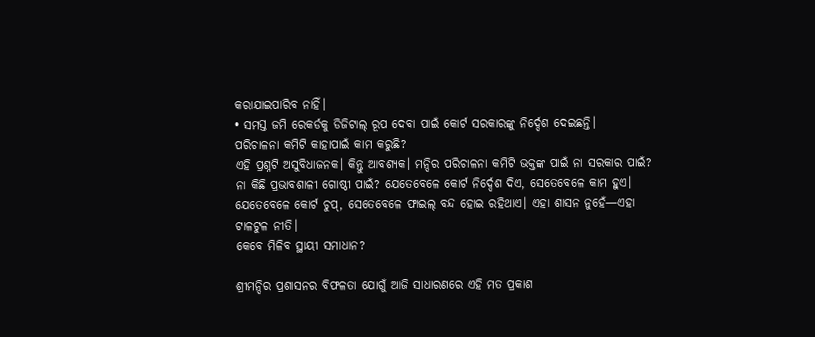କରାଯାଇପାରିବ ନାହିଁ।
• ସମସ୍ତ ଜମି ରେକର୍ଡକୁ ଡିଜିଟାଲ୍ ରୂପ ଦେବା ପାଇଁ କୋର୍ଟ ସରକାରଙ୍କୁ ନିର୍ଦ୍ଦେଶ ଦେଇଛନ୍ତି।
ପରିଚାଳନା କମିଟି କାହାପାଇଁ କାମ କରୁଛି?
ଏହି ପ୍ରଶ୍ନଟି ଅସୁବିଧାଜନକ। କିନ୍ତୁ ଆବଶ୍ୟକ। ମନ୍ଦିର ପରିଚାଳନା କମିଟି ଭକ୍ତଙ୍କ ପାଇଁ ନା ସରକାର ପାଇଁ?
ନା କିଛି ପ୍ରଭାବଶାଳୀ ଗୋଷ୍ଠୀ ପାଇଁ? ଯେତେବେଳେ କୋର୍ଟ ନିର୍ଦ୍ଦେଶ ଦିଏ, ସେତେବେଳେ କାମ ହୁଏ।
ଯେତେବେଳେ କୋର୍ଟ ଚୁପ୍, ସେତେବେଳେ ଫାଇଲ୍ ବନ୍ଦ ହୋଇ ରହିଥାଏ। ଏହା ଶାସନ ନୁହେଁ—ଏହା ଟାଳଟୁଳ ନୀତି।
କେବେ ମିଳିବ ସ୍ଥାୟୀ ସମାଧାନ?

ଶ୍ରୀମନ୍ଦିର ପ୍ରଶାସନର ବିଫଳତା ଯୋଗୁଁ ଆଜି ସାଧାରଣରେ ଏହି ମତ ପ୍ରକାଶ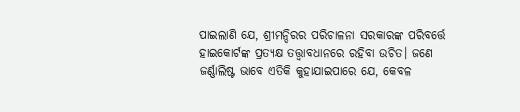ପାଇଲାଣି ଯେ, ଶ୍ରୀମନ୍ଦିରର ପରିଚାଳନା ସରକାରଙ୍କ ପରିବର୍ତ୍ତେ ହାଇକୋର୍ଟଙ୍କ ପ୍ରତ୍ୟକ୍ଷ ତତ୍ତ୍ୱାବଧାନରେ ରହିବା ଉଚିତ। ଜଣେ ଜର୍ଣ୍ଣାଲିଷ୍ଟ ଭାବେ ଏତିକି କୁହାଯାଇପାରେ ଯେ, କେବଳ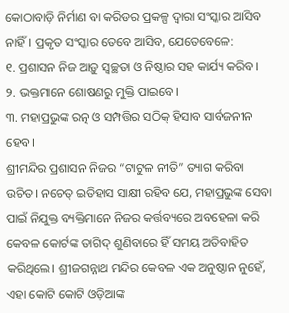କୋଠାବାଡ଼ି ନିର୍ମାଣ ବା କରିଡର ପ୍ରକଳ୍ପ ଦ୍ୱାରା ସଂସ୍କାର ଆସିବ ନାହିଁ। ପ୍ରକୃତ ସଂସ୍କାର ତେବେ ଆସିବ, ଯେତେବେଳେ:
୧. ପ୍ରଶାସନ ନିଜ ଆଡ଼ୁ ସ୍ୱଚ୍ଛତା ଓ ନିଷ୍ଠାର ସହ କାର୍ଯ୍ୟ କରିବ।
୨. ଭକ୍ତମାନେ ଶୋଷଣରୁ ମୁକ୍ତି ପାଇବେ।
୩. ମହାପ୍ରଭୁଙ୍କ ରତ୍ନ ଓ ସମ୍ପତ୍ତିର ସଠିକ୍ ହିସାବ ସାର୍ବଜନୀନ ହେବ।
ଶ୍ରୀମନ୍ଦିର ପ୍ରଶାସନ ନିଜର “ଟାଟୁଳ ନୀତି” ତ୍ୟାଗ କରିବା ଉଚିତ। ନଚେତ୍ ଇତିହାସ ସାକ୍ଷୀ ରହିବ ଯେ, ମହାପ୍ରଭୁଙ୍କ ସେବା ପାଇଁ ନିଯୁକ୍ତ ବ୍ୟକ୍ତିମାନେ ନିଜର କର୍ତ୍ତବ୍ୟରେ ଅବହେଳା କରି କେବଳ କୋର୍ଟଙ୍କ ତାଗିଦ୍ ଶୁଣିବାରେ ହିଁ ସମୟ ଅତିବାହିତ କରିଥିଲେ। ଶ୍ରୀଜଗନ୍ନାଥ ମନ୍ଦିର କେବଳ ଏକ ଅନୁଷ୍ଠାନ ନୁହେଁ, ଏହା କୋଟି କୋଟି ଓଡ଼ିଆଙ୍କ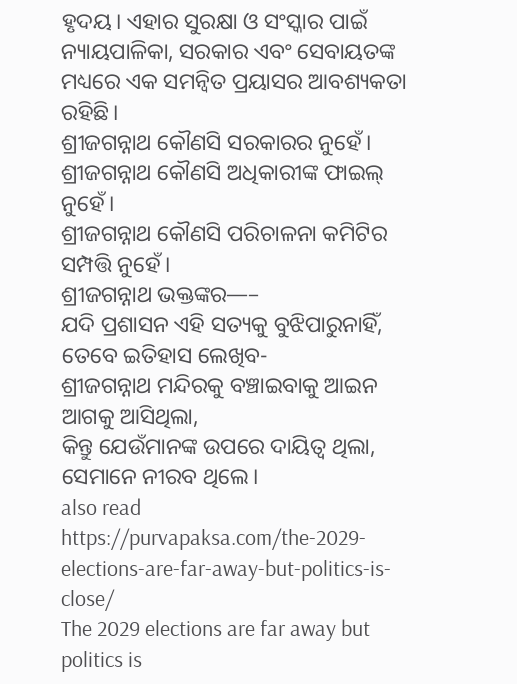ହୃଦୟ। ଏହାର ସୁରକ୍ଷା ଓ ସଂସ୍କାର ପାଇଁ ନ୍ୟାୟପାଳିକା, ସରକାର ଏବଂ ସେବାୟତଙ୍କ ମଧ୍ୟରେ ଏକ ସମନ୍ୱିତ ପ୍ରୟାସର ଆବଶ୍ୟକତା ରହିଛି।
ଶ୍ରୀଜଗନ୍ନାଥ କୌଣସି ସରକାରର ନୁହେଁ।
ଶ୍ରୀଜଗନ୍ନାଥ କୌଣସି ଅଧିକାରୀଙ୍କ ଫାଇଲ୍ ନୁହେଁ।
ଶ୍ରୀଜଗନ୍ନାଥ କୌଣସି ପରିଚାଳନା କମିଟିର ସମ୍ପତ୍ତି ନୁହେଁ।
ଶ୍ରୀଜଗନ୍ନାଥ ଭକ୍ତଙ୍କର—–
ଯଦି ପ୍ରଶାସନ ଏହି ସତ୍ୟକୁ ବୁଝିପାରୁନାହିଁ,
ତେବେ ଇତିହାସ ଲେଖିବ-
ଶ୍ରୀଜଗନ୍ନାଥ ମନ୍ଦିରକୁ ବଞ୍ଚାଇବାକୁ ଆଇନ ଆଗକୁ ଆସିଥିଲା,
କିନ୍ତୁ ଯେଉଁମାନଙ୍କ ଉପରେ ଦାୟିତ୍ୱ ଥିଲା, ସେମାନେ ନୀରବ ଥିଲେ।
also read https://purvapaksa.com/the-2029-elections-are-far-away-but-politics-is-close/
The 2029 elections are far away but politics is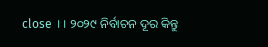close ।। ୨୦୨୯ ନିର୍ବାଚନ ଦୂର କିନ୍ତୁ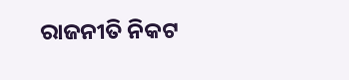ରାଜନୀତି ନିକଟ